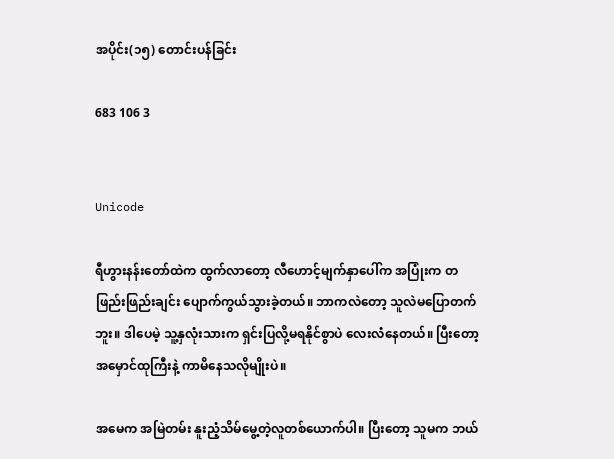အပိုင်း(၁၅) တောင်းပန်ခြင်း

683 106 3


Unicode

ရီဟွားနန်းတော်ထဲက ထွက်လာတော့ လီဟောင့်မျက်နှာပေါ်က အပြုံးက တဖြည်းဖြည်းချင်း ပျောက်ကွယ်သွားခဲ့တယ်။ ဘာကလဲတော့ သူလဲမပြောတက်ဘူး။ ဒါပေမဲ့ သူ့နှလုံးသားက ရှင်းပြလို့မရနိုင်စွာပဲ လေးလံနေတယ်။ ပြီးတော့ အမှောင်ထုကြီးနဲ့ ကာမိနေသလိုမျိုးပဲ။

အမေက အမြဲတမ်း နူးညံ့သိမ်မွေ့တဲ့လူတစ်ယောက်ပါ။ ပြီးတော့ သူမက ဘယ်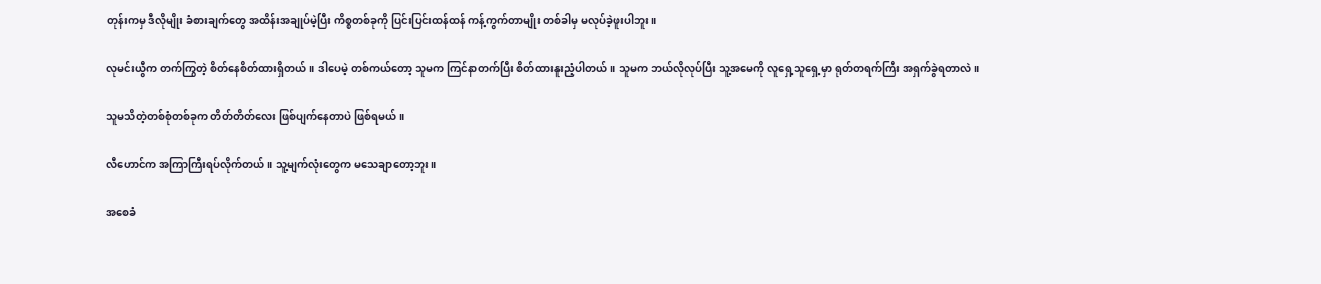တုန်းကမှ ဒီလိုမျိုး ခံစားချက်တွေ အထိန်းအချုပ်မဲ့ပြီး ကိစ္စတစ်ခုကို ပြင်းပြင်းထန်ထန် ကန့်ကွက်တာမျိုး တစ်ခါမှ မလုပ်ခဲ့ဖူးပါဘူး။

လုမင်းယွီက တက်ကြွတဲ့ စိတ်နေစိတ်ထားရှိတယ်။ ဒါပေမဲ့ တစ်ကယ်တော့ သူမက ကြင်နာတက်ပြီး စိတ်ထားနူးညံ့ပါတယ်။ သူမက ဘယ်လိုလုပ်ပြီး သူ့အမေကို လူရှေ့သူရှေ့မှာ ရုတ်တရက်ကြီး အရှက်ခွဲရတာလဲ။

သူမသိတဲ့တစ်စုံတစ်ခုက တိတ်တိတ်လေး ဖြစ်ပျက်နေတာပဲ ဖြစ်ရမယ်။

လီဟောင်က အကြာကြီးရပ်လိုက်တယ်။ သူ့မျက်လုံးတွေက မသေချာတော့ဘူး။

အစေခံ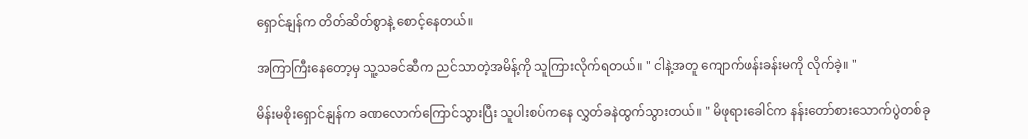ရှောင်နျန်က တိတ်ဆိတ်စွာနဲ့ စောင့်နေတယ်။

အကြာကြီးနေတော့မှ သူ့သခင်ဆီက ညင်သာတဲ့အမိန့်ကို သူကြားလိုက်ရတယ်။ " ငါနဲ့အတူ ကျောက်ဖန်းခန်းမကို လိုက်ခဲ့။ "

မိန်းမစိုးရှောင်နျန်က ခဏလောက်ကြောင်သွားပြီး သူပါးစပ်ကနေ လွှတ်ခနဲထွက်သွားတယ်။ " မိဖုရားခေါင်က နန်းတော်စားသောက်ပွဲတစ်ခု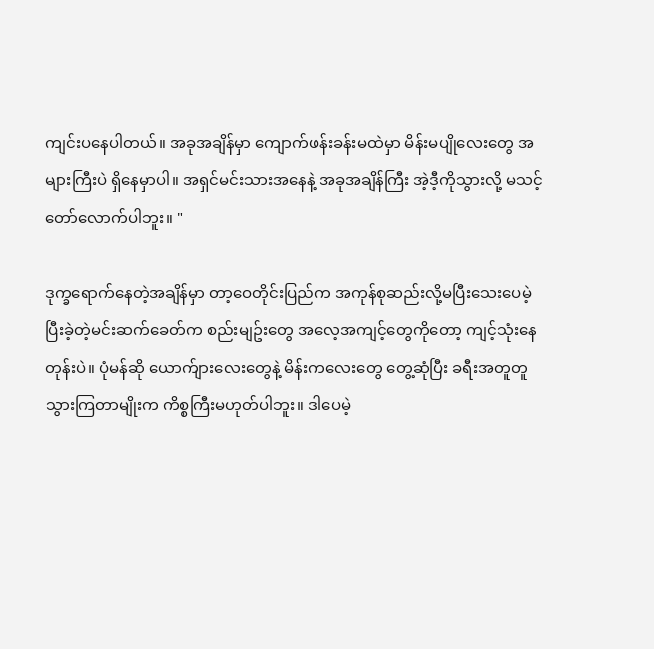ကျင်းပနေပါတယ်။ အခုအချိန်မှာ ကျောက်ဖန်းခန်းမထဲမှာ မိန်းမပျိုလေးတွေ အများကြီးပဲ ရှိနေမှာပါ။ အရှင်မင်းသားအနေနဲ့ အခုအချိန်ကြီး အဲ့ဒီ့ကိုသွားလို့ မသင့်တော်လောက်ပါဘူး။ "

ဒုက္ခရောက်နေတဲ့အချိန်မှာ တာ့ဝေတိုင်းပြည်က အကုန်စုဆည်းလို့မပြီးသေးပေမဲ့ ပြီးခဲ့တဲ့မင်းဆက်ခေတ်က စည်းမျဥ်းတွေ အလေ့အကျင့်တွေကိုတော့ ကျင့်သုံးနေတုန်းပဲ။ ပုံမန်ဆို ယောက်ျားလေးတွေနဲ့ မိန်းကလေးတွေ တွေ့ဆုံပြီး ခရီးအတူတူသွားကြတာမျိုးက ကိစ္စကြီးမဟုတ်ပါဘူး။ ဒါပေမဲ့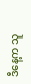ဒီနေ့က သူ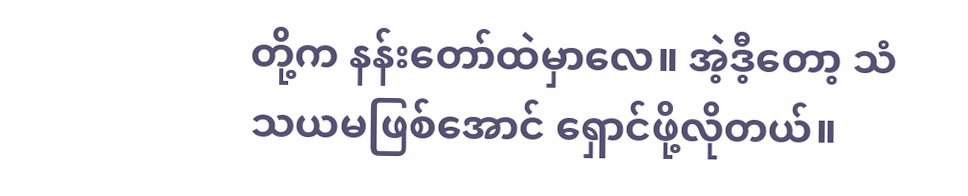တို့က နန်းတော်ထဲမှာလေ။ အဲ့ဒီ့တော့ သံသယမဖြစ်အောင် ရှောင်ဖို့လိုတယ်။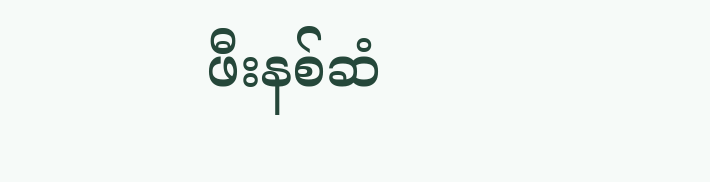ဖီးနစ်ဆံ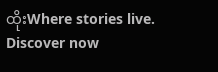ထိုးWhere stories live. Discover now